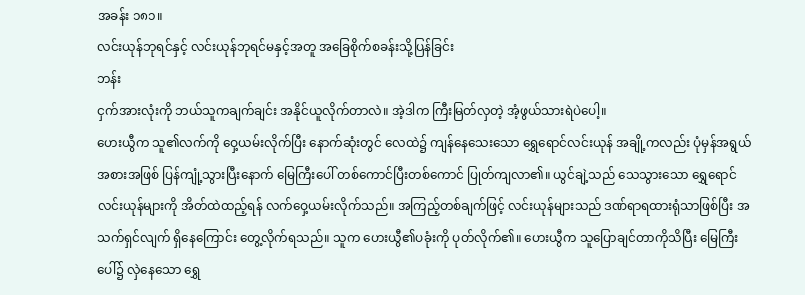အခန်း ၁၈၁။
လင်းယုန်ဘုရင်နှင့် လင်းယုန်ဘုရင်မနှင့်အတူ အခြေစိုက်စခန်းသို့ပြန်ခြင်း
ဘန်း
ငှက်အားလုံးကို ဘယ်သူကချက်ချင်း အနိုင်ယူလိုက်တာလဲ။ အဲ့ဒါက ကြီးမြတ်လှတဲ့ အံ့ဖွယ်သားရဲပဲပေါ့။
ဟေးယွီက သူ၏လက်ကို ဝှေ့ယမ်းလိုက်ပြီး နောက်ဆုံးတွင် လေထဲ၌ ကျန်နေသေးသော ရွှေရောင်လင်းယုန် အချို့ကလည်း ပုံမှန်အရွယ်အစားအဖြစ် ပြန်ကျုံ့သွားပြီးနောက် မြေကြီးပေါ် တစ်ကောင်ပြီးတစ်ကောင် ပြုတ်ကျလာ၏။ ယွင်ချဲ့သည် သေသွားသော ရွှေရောင်လင်းယုန်များကို အိတ်ထဲထည့်ရန် လက်ဝှေ့ယမ်းလိုက်သည်။ အကြည့်တစ်ချက်ဖြင့် လင်းယုန်များသည် ဒဏ်ရာရထားရုံသာဖြစ်ပြီး အသက်ရှင်လျက် ရှိနေကြောင်း တွေ့လိုက်ရသည်။ သူက ဟေးယွီ၏ပခုံးကို ပုတ်လိုက်၏။ ဟေးယွီက သူပြောချင်တာကိုသိပြီး မြေကြီးပေါ်၌ လှဲနေသော ရွှေ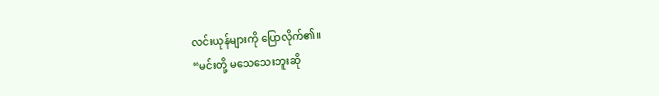လင်းယုန်များကို ပြောလိုက်၏။
“မင်းတို့ မသေသေးဘူးဆို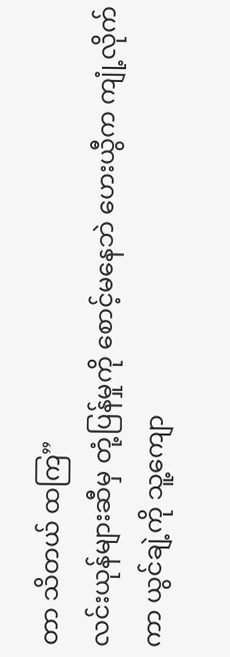တာ သိတယ် ထကြ”
လင်းယုန်များဆီမှ တုံ့ပြန်မှုကို စောင့်မနေဘဲ ဟေးယွီက ကျုံ့လိုက်ကာ ယွင်ချဲ့ကို သူ့ကျော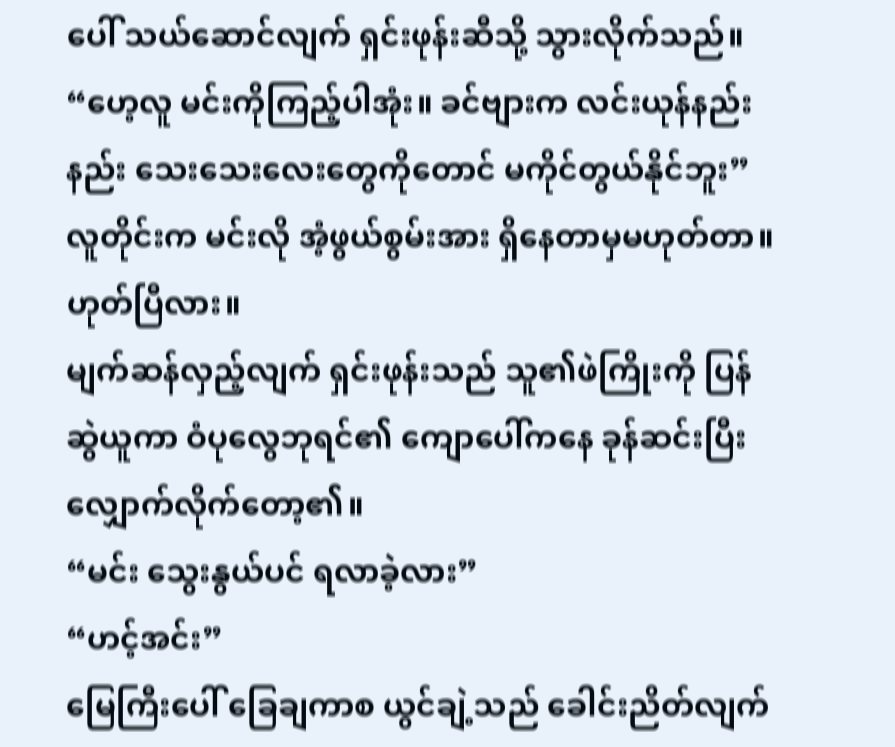ပေါ် သယ်ဆောင်လျက် ရှင်းဖုန်းဆီသို့ သွားလိုက်သည်။
“ဟေ့လူ မင်းကိုကြည့်ပါအုံး။ ခင်ဗျားက လင်းယုန်နည်းနည်း သေးသေးလေးတွေကိုတောင် မကိုင်တွယ်နိုင်ဘူး”
လူတိုင်းက မင်းလို အံ့ဖွယ်စွမ်းအား ရှိနေတာမှမဟုတ်တာ။ ဟုတ်ပြီလား။
မျက်ဆန်လှည့်လျက် ရှင်းဖုန်းသည် သူ၏ဖဲကြိုးကို ပြန်ဆွဲယူကာ ဝံပုလွေဘုရင်၏ ကျောပေါ်ကနေ ခုန်ဆင်းပြီး လျှောက်လိုက်တော့၏။
“မင်း သွေးနွယ်ပင် ရလာခဲ့လား”
“ဟင့်အင်း”
မြေကြီးပေါ် ခြေချကာစ ယွင်ချဲ့သည် ခေါင်းညိတ်လျက်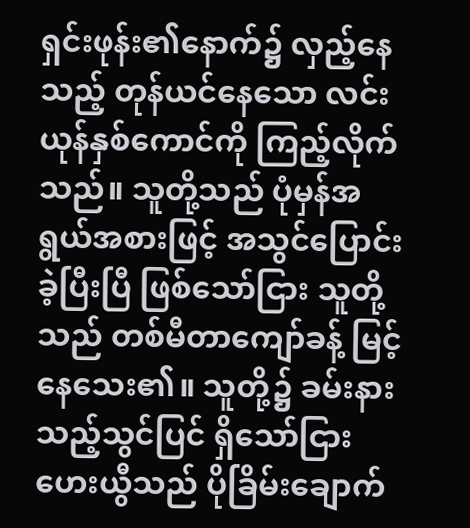ရှင်းဖုန်း၏နောက်၌ လှည့်နေသည့် တုန်ယင်နေသော လင်းယုန်နှစ်ကောင်ကို ကြည့်လိုက်သည်။ သူတို့သည် ပုံမှန်အရွယ်အစားဖြင့် အသွင်ပြောင်းခဲ့ပြီးပြီ ဖြစ်သော်ငြား သူတို့သည် တစ်မီတာကျော်ခန့် မြင့်နေသေး၏။ သူတို့၌ ခမ်းနားသည့်သွင်ပြင် ရှိသော်ငြား ဟေးယွီသည် ပိုခြိမ်းချောက်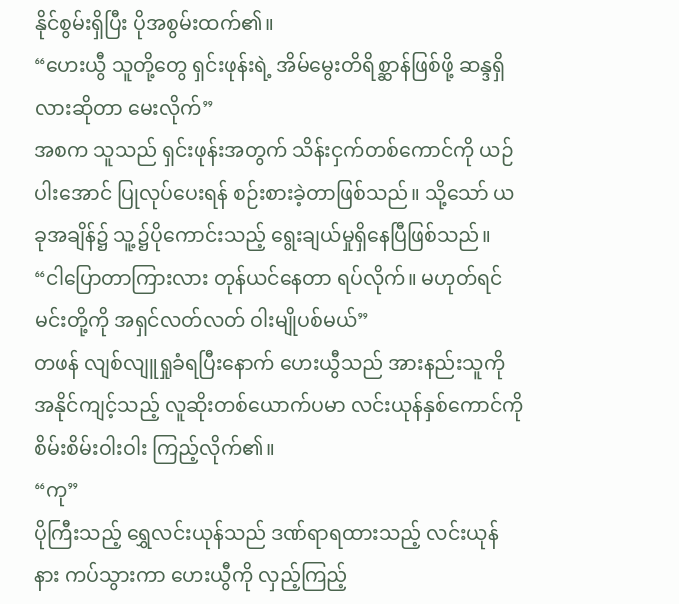နိုင်စွမ်းရှိပြီး ပိုအစွမ်းထက်၏။
“ဟေးယွီ သူတို့တွေ ရှင်းဖုန်းရဲ့ အိမ်မွေးတိရိစ္ဆာန်ဖြစ်ဖို့ ဆန္ဒရှိလားဆိုတာ မေးလိုက်”
အစက သူသည် ရှင်းဖုန်းအတွက် သိန်းငှက်တစ်ကောင်ကို ယဉ်ပါးအောင် ပြုလုပ်ပေးရန် စဉ်းစားခဲ့တာဖြစ်သည်။ သို့သော် ယခုအချိန်၌ သူ့၌ပိုကောင်းသည့် ရွေးချယ်မှုရှိနေပြီဖြစ်သည်။
“ငါပြောတာကြားလား တုန်ယင်နေတာ ရပ်လိုက်။ မဟုတ်ရင် မင်းတို့ကို အရှင်လတ်လတ် ဝါးမျိုပစ်မယ်”
တဖန် လျစ်လျူရှုခံရပြီးနောက် ဟေးယွီသည် အားနည်းသူကို အနိုင်ကျင့်သည့် လူဆိုးတစ်ယောက်ပမာ လင်းယုန်နှစ်ကောင်ကို စိမ်းစိမ်းဝါးဝါး ကြည့်လိုက်၏။
“ကု”
ပိုကြီးသည့် ရွှေလင်းယုန်သည် ဒဏ်ရာရထားသည့် လင်းယုန်နား ကပ်သွားကာ ဟေးယွီကို လှည့်ကြည့်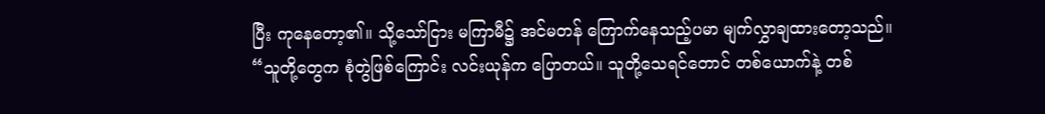ပြီး ကုနေတော့၏။ သို့သော်ငြား မကြာမီ၌ အင်မတန် ကြောက်နေသည့်ပမာ မျက်လွှာချထားတော့သည်။
“သူတို့တွေက စုံတွဲဖြစ်ကြောင်း လင်းယုန်က ပြောတယ်။ သူတို့သေရင်တောင် တစ်ယောက်နဲ့ တစ်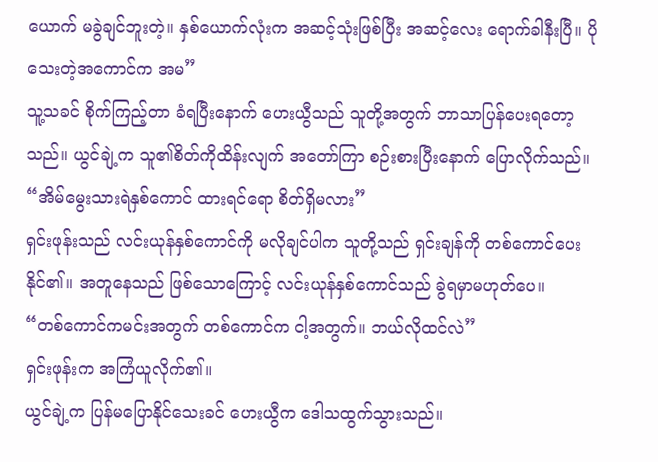ယောက် မခွဲချင်ဘူးတဲ့။ နှစ်ယောက်လုံးက အဆင့်သုံးဖြစ်ပြီး အဆင့်လေး ရောက်ခါနီးပြီ။ ပိုသေးတဲ့အကောင်က အမ”
သူ့သခင် စိုက်ကြည့်တာ ခံရပြီးနောက် ဟေးယွီသည် သူတို့အတွက် ဘာသာပြန်ပေးရတော့သည်။ ယွင်ချဲ့က သူ၏စိတ်ကိုထိန်းလျက် အတော်ကြာ စဉ်းစားပြီးနောက် ပြောလိုက်သည်။
“အိမ်မွေးသားရဲနှစ်ကောင် ထားရင်ရော စိတ်ရှိမလား”
ရှင်းဖုန်းသည် လင်းယုန်နှစ်ကောင်ကို မလိုချင်ပါက သူတို့သည် ရှင်းချန်ကို တစ်ကောင်ပေးနိုင်၏။ အတူနေသည် ဖြစ်သောကြောင့် လင်းယုန်နှစ်ကောင်သည် ခွဲရမှာမဟုတ်ပေ။
“တစ်ကောင်ကမင်းအတွက် တစ်ကောင်က ငါ့အတွက်။ ဘယ်လိုထင်လဲ”
ရှင်းဖုန်းက အကြံယူလိုက်၏။
ယွင်ချဲ့က ပြန်မပြောနိုင်သေးခင် ဟေးယွီက ဒေါသထွက်သွားသည်။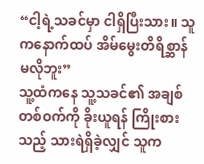“ငါ့ရဲ့သခင်မှာ ငါရှိပြီးသား။ သူကနောက်ထပ် အိမ်မွေးတိရိစ္ဆာန် မလိုဘူး”
သူ့ထံကနေ သူ့သခင်၏ အချစ်တစ်ဝက်ကို ခိုးယူရန် ကြိုးစားသည့် သားရဲရှိခဲ့လျှင် သူက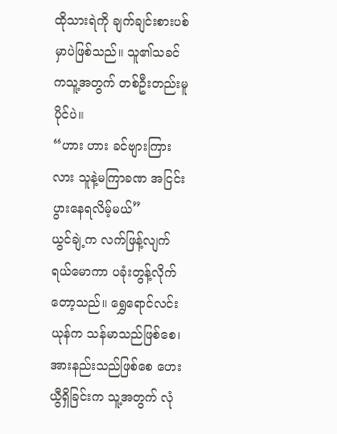ထိုသားရဲကို ချက်ချင်းစားပစ်မှာပဲဖြစ်သည်။ သူ၏သခင်ကသူ့အတွက် တစ်ဦးတည်းမူပိုင်ပဲ။
“ဟား ဟား ခင်ဗျားကြားလား သူနဲ့မကြာခဏ အငြင်းပွားနေရလိမ့်မယ်”
ယွင်ချဲ့က လက်ဖြန့်လျက် ရယ်မောကာ ပခုံးတွန့်လိုက်တော့သည်။ ရွှေရောင်လင်းယုန်က သန်မာသည်ဖြစ်စေ၊ အားနည်းသည်ဖြစ်စေ ဟေးယွီရှိခြင်းက သူ့အတွက် လုံ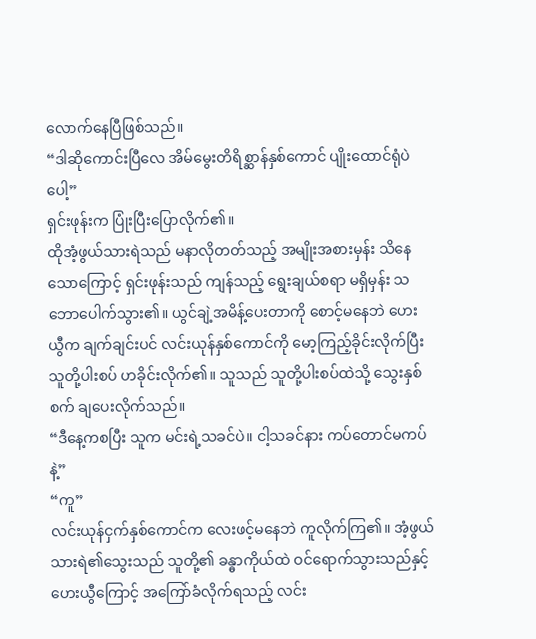လောက်နေပြီဖြစ်သည်။
“ဒါဆိုကောင်းပြီလေ အိမ်မွေးတိရိစ္ဆာန်နှစ်ကောင် ပျိုးထောင်ရုံပဲပေါ့”
ရှင်းဖုန်းက ပြုံးပြီးပြောလိုက်၏။
ထိုအံ့ဖွယ်သားရဲသည် မနာလိုတတ်သည့် အမျိုးအစားမှန်း သိနေသောကြောင့် ရှင်းဖုန်းသည် ကျန်သည့် ရွေးချယ်စရာ မရှိမှန်း သဘောပေါက်သွား၏။ ယွင်ချဲ့အမိန့်ပေးတာကို စောင့်မနေဘဲ ဟေးယွီက ချက်ချင်းပင် လင်းယုန်နှစ်ကောင်ကို မော့ကြည့်ခိုင်းလိုက်ပြီး သူတို့ပါးစပ် ဟခိုင်းလိုက်၏။ သူသည် သူတို့ပါးစပ်ထဲသို့ သွေးနှစ်စက် ချပေးလိုက်သည်။
“ဒီနေ့ကစပြီး သူက မင်းရဲ့သခင်ပဲ။ ငါ့သခင်နား ကပ်တောင်မကပ်နဲ့”
“ကူ”
လင်းယုန်ငှက်နှစ်ကောင်က လေးဖင့်မနေဘဲ ကူလိုက်ကြ၏။ အံ့ဖွယ်သားရဲ၏သွေးသည် သူတို့၏ ခန္ဓာကိုယ်ထဲ ဝင်ရောက်သွားသည်နှင့် ဟေးယွီကြောင့် အကြော်ခံလိုက်ရသည့် လင်း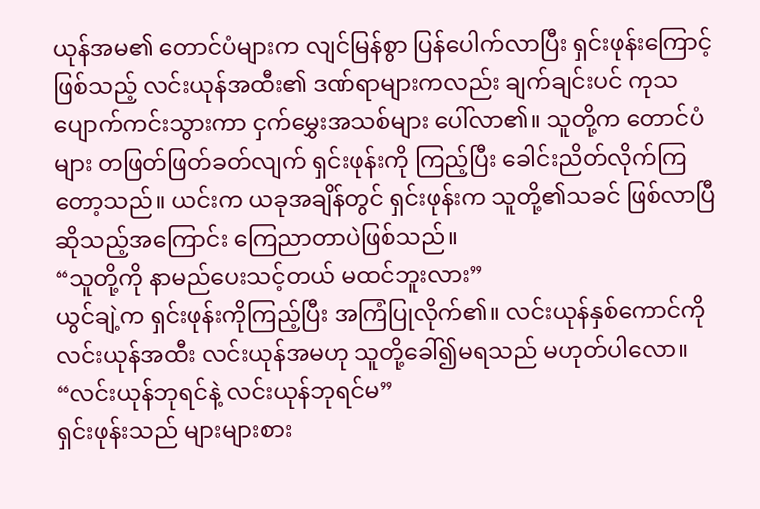ယုန်အမ၏ တောင်ပံများက လျင်မြန်စွာ ပြန်ပေါက်လာပြီး ရှင်းဖုန်းကြောင့်ဖြစ်သည့် လင်းယုန်အထီး၏ ဒဏ်ရာများကလည်း ချက်ချင်းပင် ကုသပျောက်ကင်းသွားကာ ငှက်မွှေးအသစ်များ ပေါ်လာ၏။ သူတို့က တောင်ပံများ တဖြတ်ဖြတ်ခတ်လျက် ရှင်းဖုန်းကို ကြည့်ပြီး ခေါင်းညိတ်လိုက်ကြတော့သည်။ ယင်းက ယခုအချိန်တွင် ရှင်းဖုန်းက သူတို့၏သခင် ဖြစ်လာပြီဆိုသည့်အကြောင်း ကြေညာတာပဲဖြစ်သည်။
“သူတို့ကို နာမည်ပေးသင့်တယ် မထင်ဘူးလား”
ယွင်ချဲ့က ရှင်းဖုန်းကိုကြည့်ပြီး အကြံပြုလိုက်၏။ လင်းယုန်နှစ်ကောင်ကို လင်းယုန်အထီး လင်းယုန်အမဟု သူတို့ခေါ်၍မရသည် မဟုတ်ပါလော။
“လင်းယုန်ဘုရင်နဲ့ လင်းယုန်ဘုရင်မ”
ရှင်းဖုန်းသည် များများစား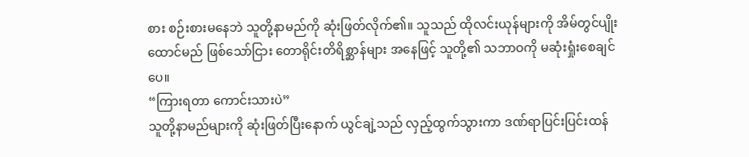စား စဉ်းစားမနေဘဲ သူတို့နာမည်ကို ဆုံးဖြတ်လိုက်၏။ သူသည် ထိုလင်းယုန်များကို အိမ်တွင်ပျိုးထောင်မည် ဖြစ်သော်ငြား တောရိုင်းတိရိစ္ဆာန်များ အနေဖြင့် သူတို့၏ သဘာဝကို မဆုံးရှုံးစေချင်ပေ။
“ကြားရတာ ကောင်းသားပဲ”
သူတို့နာမည်များကို ဆုံးဖြတ်ပြီးနောက် ယွင်ချဲ့သည် လှည့်ထွက်သွားကာ ဒဏ်ရာပြင်းပြင်းထန်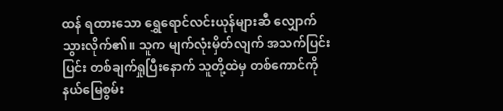ထန် ရထားသော ရွှေရောင်လင်းယုန်များဆီ လျှောက်သွားလိုက်၏။ သူက မျက်လုံးမှိတ်လျက် အသက်ပြင်းပြင်း တစ်ချက်ရှုပြီးနောက် သူတို့ထဲမှ တစ်ကောင်ကို နယ်မြေစွမ်း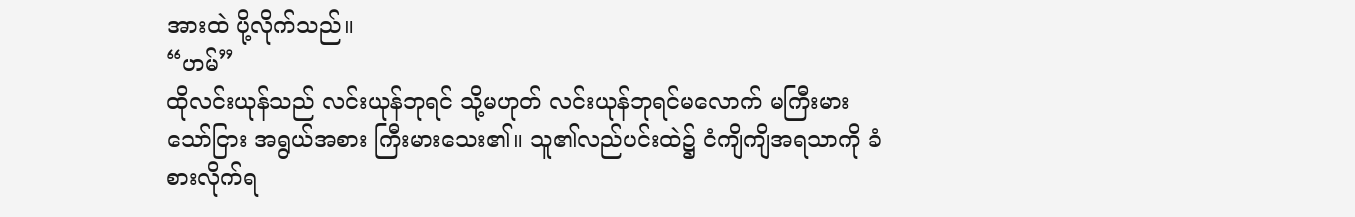အားထဲ ပို့လိုက်သည်။
“ဟမ်”
ထိုလင်းယုန်သည် လင်းယုန်ဘုရင် သို့မဟုတ် လင်းယုန်ဘုရင်မလောက် မကြီးမားသော်ငြား အရွယ်အစား ကြီးမားသေး၏။ သူ၏လည်ပင်းထဲ၌ ငံကျိကျိအရသာကို ခံစားလိုက်ရ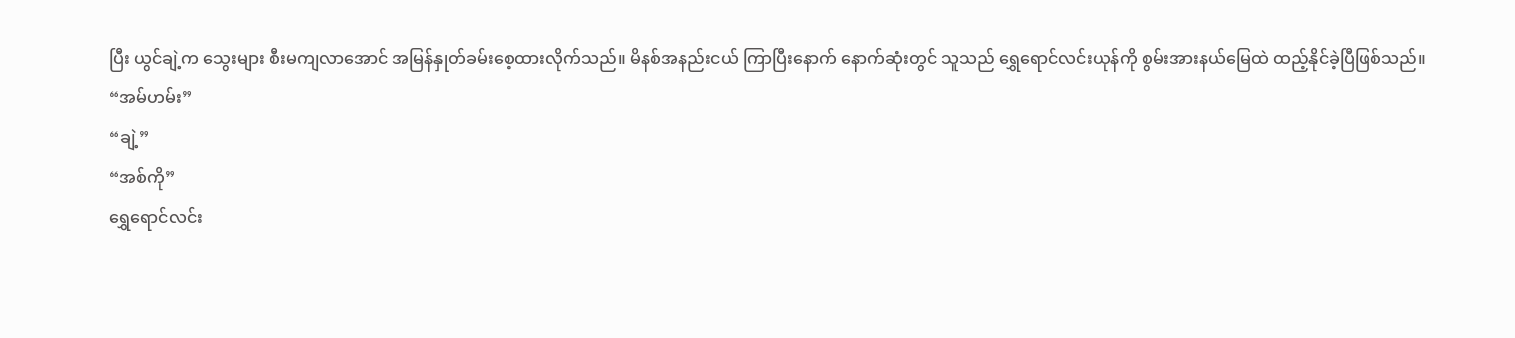ပြီး ယွင်ချဲ့က သွေးများ စီးမကျလာအောင် အမြန်နှုတ်ခမ်းစေ့ထားလိုက်သည်။ မိနစ်အနည်းငယ် ကြာပြီးနောက် နောက်ဆုံးတွင် သူသည် ရွှေရောင်လင်းယုန်ကို စွမ်းအားနယ်မြေထဲ ထည့်နိုင်ခဲ့ပြီဖြစ်သည်။
“အမ်ဟမ်း”
“ချဲ့”
“အစ်ကို”
ရွှေရောင်လင်း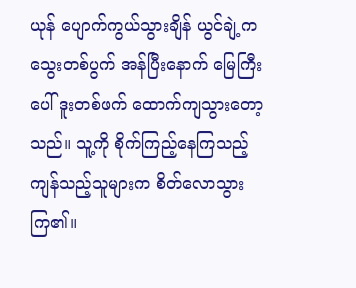ယုန် ပျောက်ကွယ်သွားချိန် ယွင်ချဲ့က သွေးတစ်ပွက် အန်ပြီးနောက် မြေကြီးပေါ် ဒူးတစ်ဖက် ထောက်ကျသွားတော့သည်။ သူ့ကို စိုက်ကြည့်နေကြသည့် ကျန်သည့်သူများက စိတ်လောသွားကြ၏။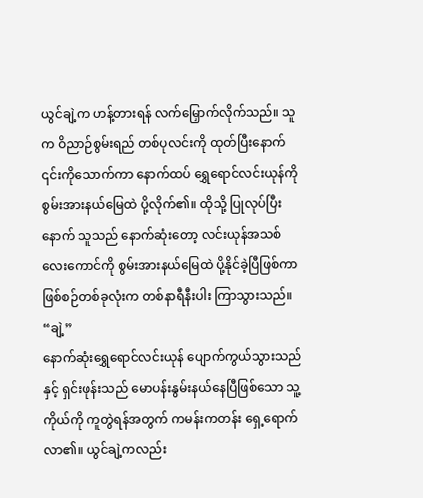ယွင်ချဲ့က ဟန့်တားရန် လက်မြှောက်လိုက်သည်။ သူက ဝိညာဉ်စွမ်းရည် တစ်ပုလင်းကို ထုတ်ပြီးနောက် ၎င်းကိုသောက်ကာ နောက်ထပ် ရွှေရောင်လင်းယုန်ကို စွမ်းအားနယ်မြေထဲ ပို့လိုက်၏။ ထိုသို့ ပြုလုပ်ပြီးနောက် သူသည် နောက်ဆုံးတော့ လင်းယုန်အသစ် လေးကောင်ကို စွမ်းအားနယ်မြေထဲ ပို့နိုင်ခဲ့ပြီဖြစ်ကာ ဖြစ်စဉ်တစ်ခုလုံးက တစ်နာရီနီးပါး ကြာသွားသည်။
“ချဲ့”
နောက်ဆုံးရွှေရောင်လင်းယုန် ပျောက်ကွယ်သွားသည်နှင့် ရှင်းဖုန်းသည် မောပန်းနွမ်းနယ်နေပြီဖြစ်သော သူ့ကိုယ်ကို ကူတွဲရန်အတွက် ကမန်းကတန်း ရှေ့ရောက်လာ၏။ ယွင်ချဲ့ကလည်း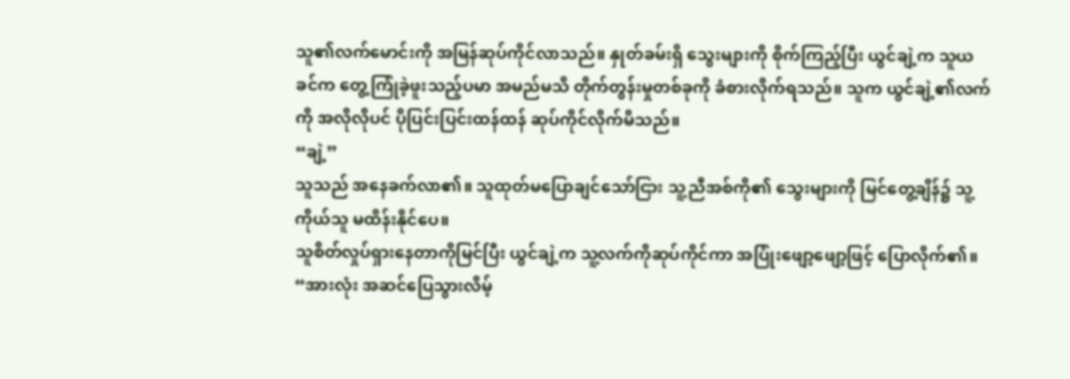သူ၏လက်မောင်းကို အမြန်ဆုပ်ကိုင်လာသည်။ နှုတ်ခမ်းရှိ သွေးများကို စိုက်ကြည့်ပြီး ယွင်ချဲ့က သူယခင်က တွေ့ကြုံခဲ့ဖူးသည့်ပမာ အမည်မသိ တိုက်တွန်းမှုတစ်ခုကို ခံစားလိုက်ရသည်။ သူက ယွင်ချဲ့၏လက်ကို အလိုလိုပင် ပိုပြင်းပြင်းထန်ထန် ဆုပ်ကိုင်လိုက်မိသည်။
“ချဲ့”
သူသည် အနေခက်လာ၏။ သူထုတ်မပြောချင်သော်ငြား သူ့ညီအစ်ကို၏ သွေးများကို မြင်တွေ့ချိန်၌ သူ့ကိုယ်သူ မထိန်းနိုင်ပေ။
သူစိတ်လှုပ်ရှားနေတာကိုမြင်ပြီး ယွင်ချဲ့က သူ့လက်ကိုဆုပ်ကိုင်ကာ အပြုံးဖျော့ဖျော့ဖြင့် ပြောလိုက်၏။
“အားလုံး အဆင်ပြေသွားလိမ့်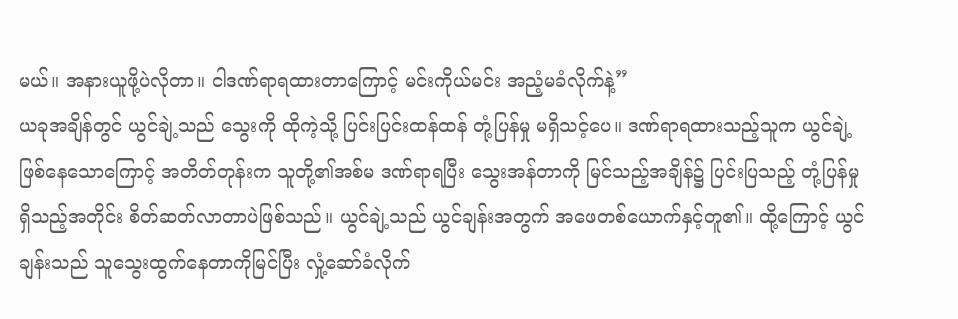မယ်။ အနားယူဖို့ပဲလိုတာ။ ငါဒဏ်ရာရထားတာကြောင့် မင်းကိုယ်မင်း အညံ့မခံလိုက်နဲ့”
ယခုအချိန်တွင် ယွင်ချဲ့သည် သွေးကို ထိုကဲ့သို့ ပြင်းပြင်းထန်ထန် တုံ့ပြန်မှု မရှိသင့်ပေ။ ဒဏ်ရာရထားသည့်သူက ယွင်ချဲ့ဖြစ်နေသောကြောင့် အတိတ်တုန်းက သူတို့၏အစ်မ ဒဏ်ရာရပြီး သွေးအန်တာကို မြင်သည့်အချိန်၌ ပြင်းပြသည့် တုံ့ပြန်မှု ရှိသည့်အတိုင်း စိတ်ဆတ်လာတာပဲဖြစ်သည်။ ယွင်ချဲ့သည် ယွင်ချန်းအတွက် အဖေတစ်ယောက်နှင့်တူ၏။ ထို့ကြောင့် ယွင်ချန်းသည် သူသွေးထွက်နေတာကိုမြင်ပြီး လှုံ့ဆော်ခံလိုက်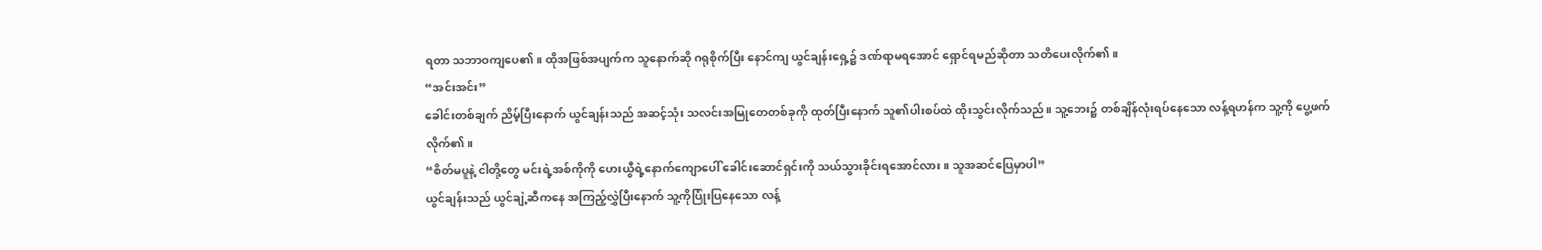ရတာ သဘာဝကျပေ၏။ ထိုအဖြစ်အပျက်က သူနောက်ဆို ဂရုစိုက်ပြီး နောင်ကျ ယွင်ချန်းရှေ့၌ ဒဏ်ရာမရအောင် ရှောင်ရမည်ဆိုတာ သတိပေးလိုက်၏။
“အင်းအင်း”
ခေါင်းတစ်ချက် ညိမ့်ပြီးနောက် ယွင်ချန်းသည် အဆင့်သုံး သလင်းအမြုတေတစ်ခုကို ထုတ်ပြီးနောက် သူ၏ပါးစပ်ထဲ ထိုးသွင်းလိုက်သည်။ သူ့ဘေး၌ တစ်ချိန်လုံးရပ်နေသော လန့်ရဟန်က သူ့ကို ပွေ့ဖက်လိုက်၏။
“စိတ်မပူနဲ့ ငါတို့တွေ မင်းရဲ့အစ်ကိုကို ဟေးယွီရဲ့နောက်ကျောပေါ် ခေါင်းဆောင်ရှင်းကို သယ်သွားခိုင်းရအောင်လား။ သူအဆင်ပြေမှာပါ”
ယွင်ချန်းသည် ယွင်ချဲ့ဆီကနေ အကြည့်လွှဲပြီးနောက် သူ့ကိုပြုံးပြနေသော လန့်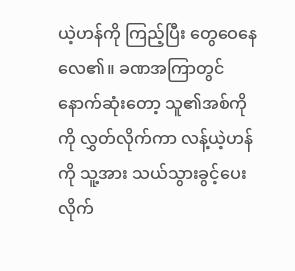ယဲ့ဟန်ကို ကြည့်ပြီး တွေဝေနေလေ၏။ ခဏအကြာတွင် နောက်ဆုံးတော့ သူ၏အစ်ကိုကို လွှတ်လိုက်ကာ လန့်ယဲ့ဟန်ကို သူ့အား သယ်သွားခွင့်ပေးလိုက်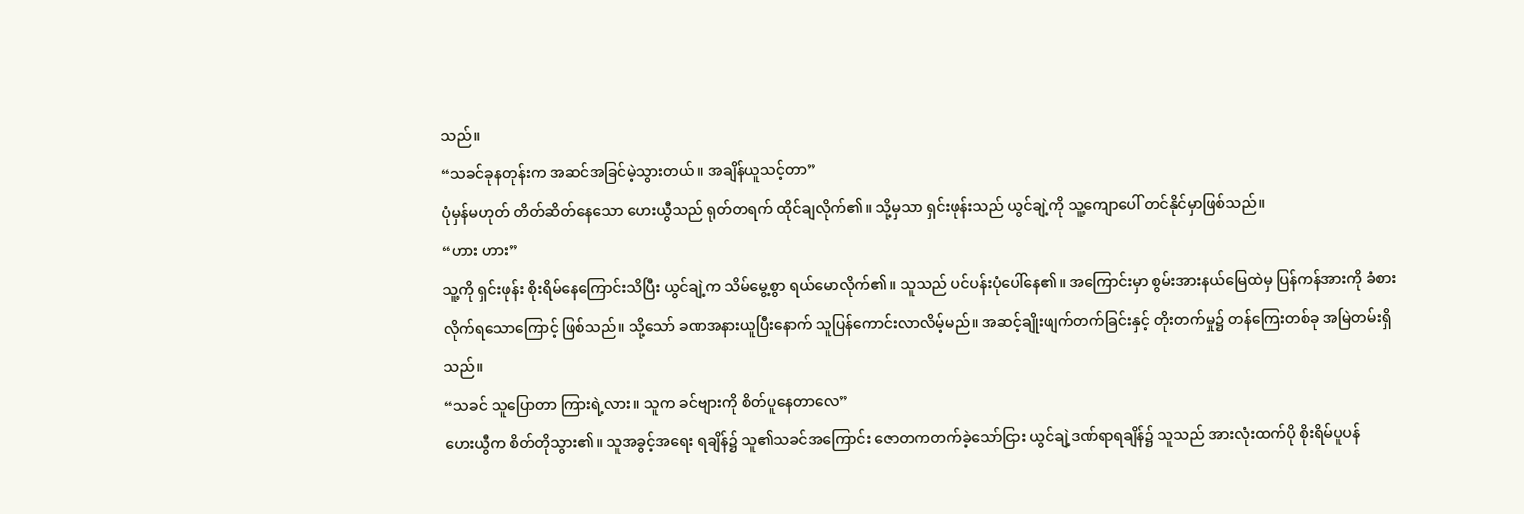သည်။
“သခင်ခုနတုန်းက အဆင်အခြင်မဲ့သွားတယ်။ အချိန်ယူသင့်တာ”
ပုံမှန်မဟုတ် တိတ်ဆိတ်နေသော ဟေးယွီသည် ရုတ်တရက် ထိုင်ချလိုက်၏။ သို့မှသာ ရှင်းဖုန်းသည် ယွင်ချဲ့ကို သူ့ကျောပေါ် တင်နိုင်မှာဖြစ်သည်။
“ဟား ဟား”
သူ့ကို ရှင်းဖုန်း စိုးရိမ်နေကြောင်းသိပြီး ယွင်ချဲ့က သိမ်မွေ့စွာ ရယ်မောလိုက်၏။ သူသည် ပင်ပန်းပုံပေါ်နေ၏။ အကြောင်းမှာ စွမ်းအားနယ်မြေထဲမှ ပြန်ကန်အားကို ခံစားလိုက်ရသောကြောင့် ဖြစ်သည်။ သို့သော် ခဏအနားယူပြီးနောက် သူပြန်ကောင်းလာလိမ့်မည်။ အဆင့်ချိုးဖျက်တက်ခြင်းနှင့် တိုးတက်မှု၌ တန်ကြေးတစ်ခု အမြဲတမ်းရှိသည်။
“သခင် သူပြောတာ ကြားရဲ့လား။ သူက ခင်ဗျားကို စိတ်ပူနေတာလေ”
ဟေးယွီက စိတ်တိုသွား၏။ သူအခွင့်အရေး ရချိန်၌ သူ၏သခင်အကြောင်း ဇောတကတက်ခဲ့သော်ငြား ယွင်ချဲ့ဒဏ်ရာရချိန်၌ သူသည် အားလုံးထက်ပို စိုးရိမ်ပူပန်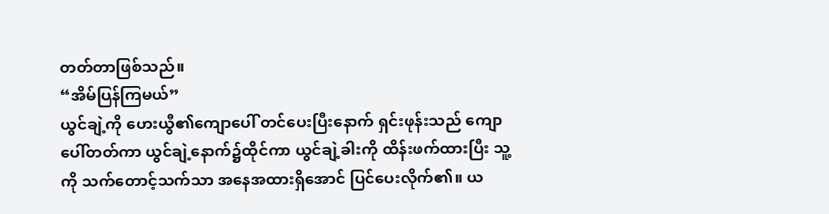တတ်တာဖြစ်သည်။
“အိမ်ပြန်ကြမယ်”
ယွင်ချဲ့ကို ဟေးယွီ၏ကျောပေါ် တင်ပေးပြီးနောက် ရှင်းဖုန်းသည် ကျောပေါ်တတ်ကာ ယွင်ချဲ့နောက်၌ထိုင်ကာ ယွင်ချဲ့ခါးကို ထိန်းဖက်ထားပြီး သူ့ကို သက်တောင့်သက်သာ အနေအထားရှိအောင် ပြင်ပေးလိုက်၏။ ယ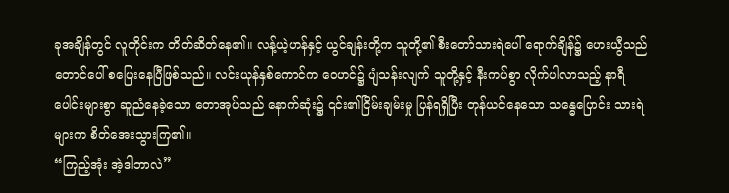ခုအချိန်တွင် လူတိုင်းက တိတ်ဆိတ်နေ၏။ လန့်ယဲ့ဟန်နှင့် ယွင်ချန်းတို့က သူတို့၏ စီးတော်သားရဲပေါ် ရောက်ချိန်၌ ဟေးယွီသည် တောင်ပေါ် စပြေးနေပြီဖြစ်သည်။ လင်းယုန်နှစ်ကောင်က ဝေဟင်၌ ပျံသန်းလျက် သူတို့နှင့် နီးကပ်စွာ လိုက်ပါလာသည့် နာရီပေါင်းများစွာ ဆူညံနေခဲ့သော တောအုပ်သည် နောက်ဆုံး၌ ၎င်း၏ငြိမ်းချမ်းမှု ပြန်ရရှိပြီး တုန်ယင်နေသော သန္ဓေပြောင်း သားရဲများက စိတ်အေးသွားကြ၏။
“ကြည့်အုံး အဲ့ဒါဘာလဲ”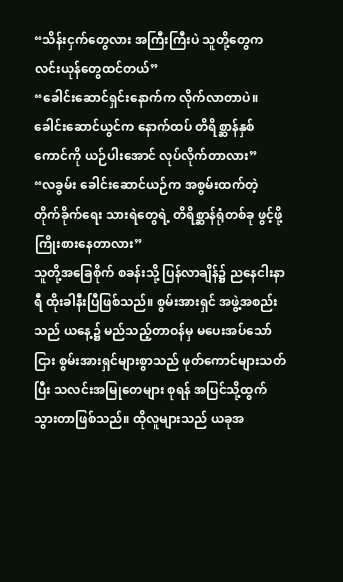“သိန်းငှက်တွေလား အကြီးကြီးပဲ သူတို့တွေက လင်းယုန်တွေထင်တယ်”
“ခေါင်းဆောင်ရှင်းနောက်က လိုက်လာတာပဲ။ ခေါင်းဆောင်ယွင်က နောက်ထပ် တိရိစ္ဆာန်နှစ်ကောင်ကို ယဉ်ပါးအောင် လုပ်လိုက်တာလား”
“လခွမ်း ခေါင်းဆောင်ယဉ်က အစွမ်းထက်တဲ့ တိုက်ခိုက်ရေး သားရဲတွေရဲ့ တိရိစ္ဆာန်ရုံတစ်ခု ဖွင့်ဖို့ ကြိုးစားနေတာလား”
သူတို့အခြေစိုက် စခန်းသို့ ပြန်လာချိန်၌ ညနေငါးနာရီ ထိုးခါနီးပြီဖြစ်သည်။ စွမ်းအားရှင် အဖွဲ့အစည်းသည် ယနေ့၌ မည်သည့်တာဝန်မှ မပေးအပ်သော်ငြား စွမ်းအားရှင်များစွာသည် ဖုတ်ကောင်များသတ်ပြီး သလင်းအမြုတေများ စုရန် အပြင်သို့ထွက်သွားတာဖြစ်သည်။ ထိုလူများသည် ယခုအ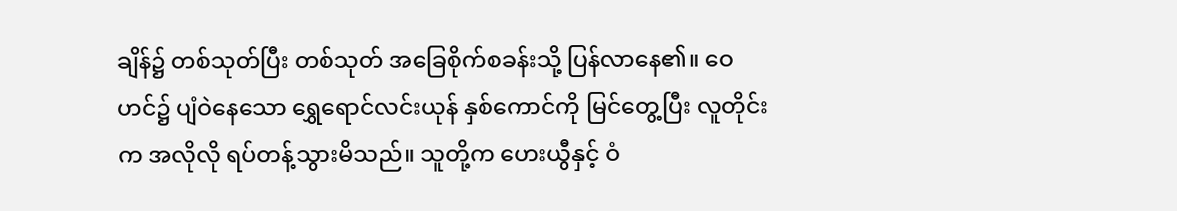ချိန်၌ တစ်သုတ်ပြီး တစ်သုတ် အခြေစိုက်စခန်းသို့ ပြန်လာနေ၏။ ဝေဟင်၌ ပျံဝဲနေသော ရွှေရောင်လင်းယုန် နှစ်ကောင်ကို မြင်တွေ့ပြီး လူတိုင်းက အလိုလို ရပ်တန့်သွားမိသည်။ သူတို့က ဟေးယွီနှင့် ဝံ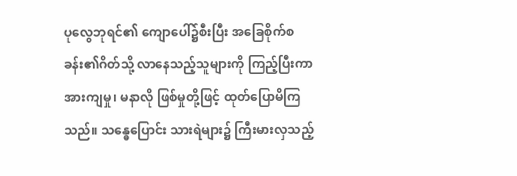ပုလွေဘုရင်၏ ကျောပေါ်၌စီးပြီး အခြေစိုက်စခန်း၏ဂိတ်သို့ လာနေသည့်သူများကို ကြည့်ပြီးကာ အားကျမှု၊ မနာလို ဖြစ်မှုတို့ဖြင့် ထုတ်ပြောမိကြသည်။ သန္ဓေပြောင်း သားရဲများ၌ ကြီးမားလှသည့်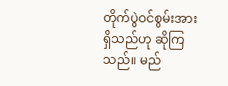တိုက်ပွဲဝင်စွမ်းအား ရှိသည်ဟု ဆိုကြသည်။ မည်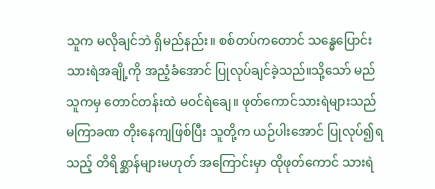သူက မလိုချင်ဘဲ ရှိမည်နည်း။ စစ်တပ်ကတောင် သန္ဓေပြောင်း သားရဲအချို့ကို အညံ့ခံအောင် ပြုလုပ်ချင်ခဲ့သည်။သို့သော် မည်သူကမှ တောင်တန်းထဲ မဝင်ရဲချေ။ ဖုတ်ကောင်သားရဲများသည် မကြာခဏ တိုးနေကျဖြစ်ပြီး သူတို့က ယဉ်ပါးအောင် ပြုလုပ်၍ရသည့် တိရိစ္ဆာန်များမဟုတ် အကြောင်းမှာ ထိုဖုတ်ကောင် သားရဲ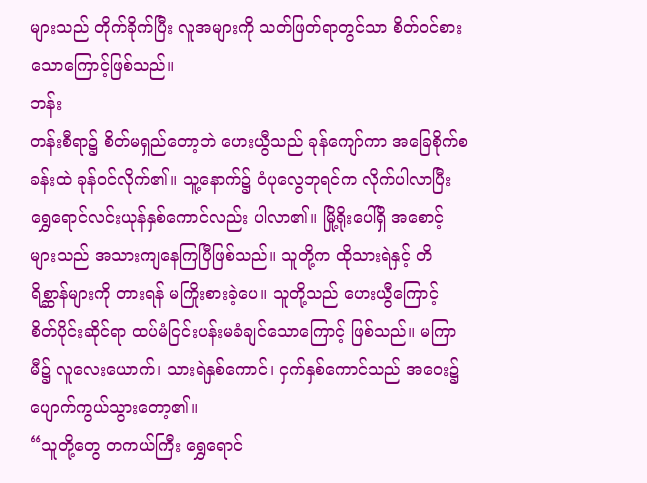များသည် တိုက်ခိုက်ပြီး လူအများကို သတ်ဖြတ်ရာတွင်သာ စိတ်ဝင်စားသောကြောင့်ဖြစ်သည်။
ဘန်း
တန်းစီရာ၌ စိတ်မရှည်တော့ဘဲ ဟေးယွီသည် ခုန်ကျော်ကာ အခြေစိုက်စခန်းထဲ ခုန်ဝင်လိုက်၏။ သူ့နောက်၌ ဝံပုလွေဘုရင်က လိုက်ပါလာပြီး ရွှေရောင်လင်းယုန်နှစ်ကောင်လည်း ပါလာ၏။ မြို့ရိုးပေါ်ရှိ အစောင့်များသည် အသားကျနေကြပြီဖြစ်သည်။ သူတို့က ထိုသားရဲနှင့် တိရိစ္ဆာန်များကို တားရန် မကြိုးစားခဲ့ပေ။ သူတို့သည် ဟေးယွီကြောင့် စိတ်ပိုင်းဆိုင်ရာ ထပ်မံငြင်းပန်းမခံချင်သောကြောင့် ဖြစ်သည်။ မကြာမီ၌ လူလေးယောက်၊ သားရဲနှစ်ကောင်၊ ငှက်နှစ်ကောင်သည် အဝေး၌ ပျောက်ကွယ်သွားတော့၏။
“သူတို့တွေ တကယ်ကြီး ရွှေရောင်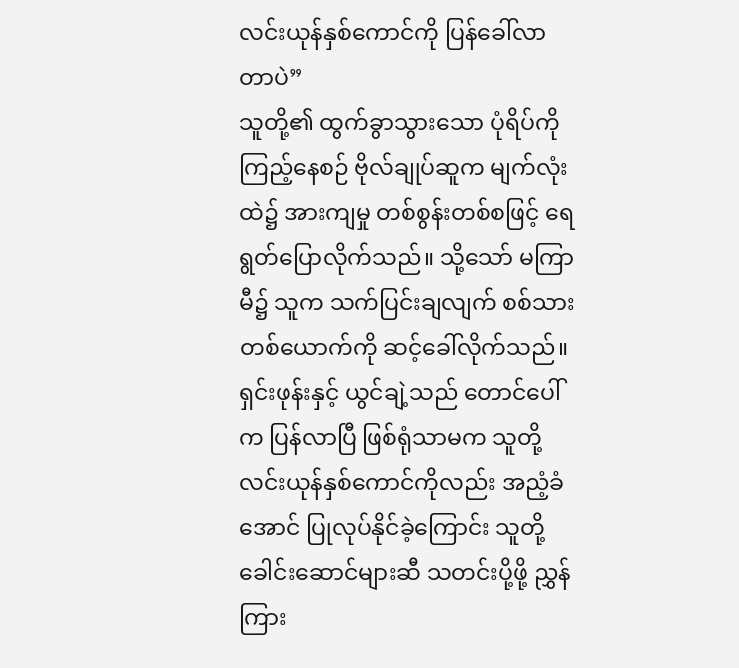လင်းယုန်နှစ်ကောင်ကို ပြန်ခေါ်လာတာပဲ”
သူတို့၏ ထွက်ခွာသွားသော ပုံရိပ်ကို ကြည့်နေစဉ် ဗိုလ်ချုပ်ဆူက မျက်လုံးထဲ၌ အားကျမှု တစ်စွန်းတစ်စဖြင့် ရေရွတ်ပြောလိုက်သည်။ သို့သော် မကြာမီ၌ သူက သက်ပြင်းချလျက် စစ်သားတစ်ယောက်ကို ဆင့်ခေါ်လိုက်သည်။ ရှင်းဖုန်းနှင့် ယွင်ချဲ့သည် တောင်ပေါ်က ပြန်လာပြီ ဖြစ်ရုံသာမက သူတို့ လင်းယုန်နှစ်ကောင်ကိုလည်း အညံ့ခံအောင် ပြုလုပ်နိုင်ခဲ့ကြောင်း သူတို့ခေါင်းဆောင်များဆီ သတင်းပို့ဖို့ ညွှန်ကြား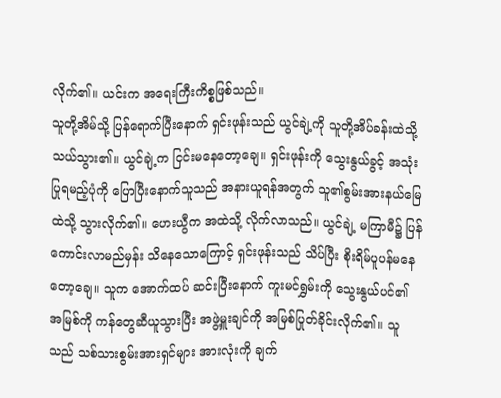လိုက်၏။ ယင်းက အရေးကြီးကိစ္စဖြစ်သည်။
သူတို့အိမ်သို့ ပြန်ရောက်ပြီးနောက် ရှင်းဖုန်းသည် ယွင်ချဲ့ကို သူတို့အိပ်ခန်းထဲသို့ သယ်သွား၏။ ယွင်ချဲ့က ငြင်းမနေတော့ချေ။ ရှင်းဖုန်းကို သွေးနွယ်ခွင့် အသုံးပြုရမည့်ပုံကို ပြောပြီးနောက်သူသည် အနားယူရန်အတွက် သူ၏စွမ်းအားနယ်မြေထဲသို့ သွားလိုက်၏။ ဟေးယွီက အထဲသို့ လိုက်လာသည်။ ယွင်ချဲ့ မကြာမီ၌ ပြန်ကောင်းလာမည်မှန်း သိနေသောကြောင့် ရှင်းဖုန်းသည် သိပ်ပြီး စိုးရိမ်ပူပန်မနေတော့ချေ။ သူက အောက်ထပ် ဆင်းပြီးနောက် ကူးမင်ရွှမ်းကို သွေးနွယ်ပင်၏ အမြစ်ကို ကန်တွေဆီယူသွားပြီး အဖွဲ့မှူးချင်ကို အမြစ်ပြုတ်ခိုင်းလိုက်၏။ သူသည် သစ်သားစွမ်းအားရှင်များ အားလုံးကို ချက်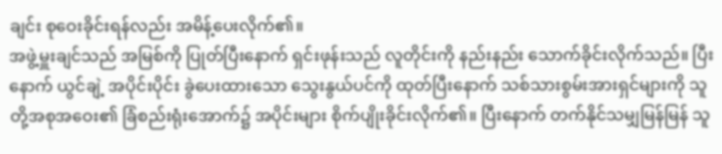ချင်း စုဝေးခိုင်းရန်လည်း အမိန့်ပေးလိုက်၏။
အဖွဲ့မှူးချင်သည် အမြစ်ကို ပြုတ်ပြီးနောက် ရှင်းဖုန်းသည် လူတိုင်းကို နည်းနည်း သောက်ခိုင်းလိုက်သည်။ ပြီးနောက် ယွင်ချဲ့ အပိုင်းပိုင်း ခွဲပေးထားသော သွေးနွယ်ပင်ကို ထုတ်ပြီးနောက် သစ်သားစွမ်းအားရှင်များကို သူတို့အစုအဝေး၏ ခြံစည်းရုံးအောက်၌ အပိုင်းများ စိုက်ပျိုးခိုင်းလိုက်၏။ ပြီးနောက် တက်နိုင်သမျှမြန်မြန် သူ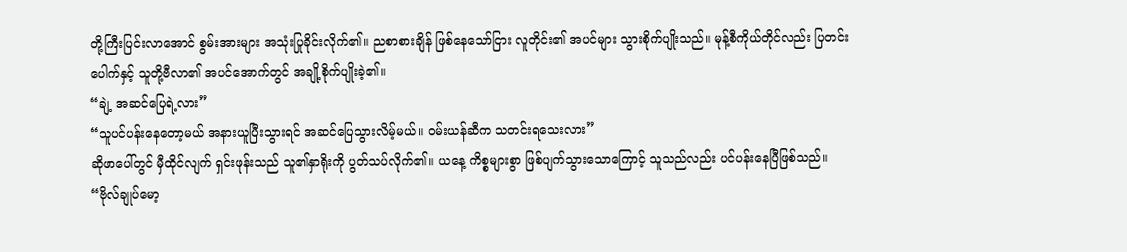တို့ကြီးပြင်းလာအောင် စွမ်းအားများ အသုံးပြုခိုင်းလိုက်၏။ ညစာစားချိန် ဖြစ်နေသော်ငြား လူတိုင်း၏ အပင်များ သွားစိုက်ပျိုးသည်။ မုန့်စီကိုယ်တိုင်လည်း ပြတင်းပေါက်နှင့် သူတို့ဗီလာ၏ အပင်အောက်တွင် အချို့စိုက်ပျိုးခဲ့၏။
“ချဲ့ အဆင်ပြေရဲ့လား”
“သူပင်ပန်းနေတော့မယ် အနားယူပြီးသွားရင် အဆင်ပြေသွားလိမ့်မယ်။ ဝမ်းယန်ဆီက သတင်းရသေးလား”
ဆိုဖာပေါ်တွင် မှီထိုင်လျက် ရှင်းဖုန်းသည် သူ၏နှာရိုးကို ပွတ်သပ်လိုက်၏။ ယနေ့ ကိစ္စများစွာ ဖြစ်ပျက်သွားသောကြောင့် သူသည်လည်း ပင်ပန်းနေပြီဖြစ်သည်။
“ဗိုလ်ချုပ်မော့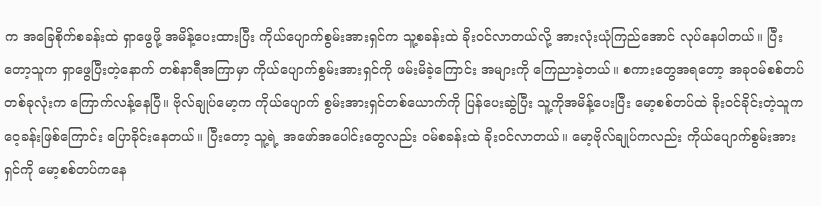က အခြေစိုက်စခန်းထဲ ရှာဖွေဖို့ အမိန့်ပေးထားပြီး ကိုယ်ပျောက်စွမ်းအားရှင်က သူ့စခန်းထဲ ခိုးဝင်လာတယ်လို့ အားလုံးယုံကြည်အောင် လုပ်နေပါတယ်။ ပြီးတော့သူက ရှာဖွေပြီးတဲ့နောက် တစ်နာရီအကြာမှာ ကိုယ်ပျောက်စွမ်းအားရှင်ကို ဖမ်းမိခဲ့ကြောင်း အများကို ကြေညာခဲ့တယ်။ စကားတွေအရတော့ အခုဝမ်စစ်တပ် တစ်ခုလုံးက ကြောက်လန့်နေပြီ။ ဗိုလ်ချုပ်မော့က ကိုယ်ပျောက် စွမ်းအားရှင်တစ်ယောက်ကို ပြန်ပေးဆွဲပြီး သူ့ကိုအမိန့်ပေးပြီး မော့စစ်တပ်ထဲ ခိုးဝင်ခိုင်းတဲ့သူက ဝေ့ခန်းဖြစ်ကြောင်း ပြောခိုင်းနေတယ်။ ပြီးတော့ သူ့ရဲ့ အဖော်အပေါင်းတွေလည်း ဝမ်စခန်းထဲ ခိုးဝင်လာတယ်။ မော့ဗိုလ်ချုပ်ကလည်း ကိုယ်ပျောက်စွမ်းအားရှင်ကို မော့စစ်တပ်ကနေ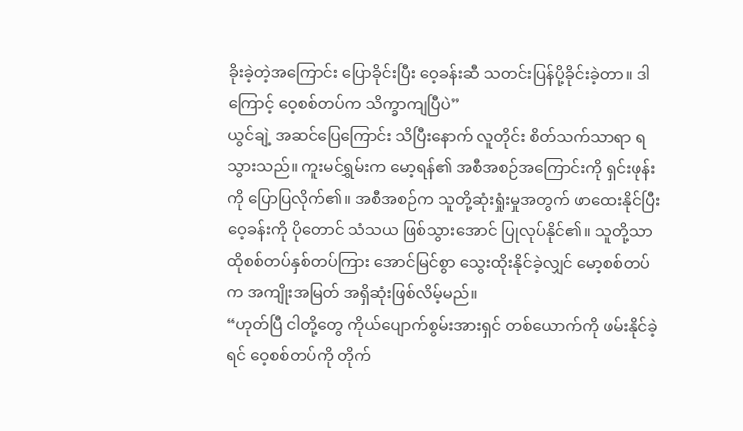ခိုးခဲ့တဲ့အကြောင်း ပြောခိုင်းပြီး ဝေ့ခန်းဆီ သတင်းပြန်ပို့ခိုင်းခဲ့တာ။ ဒါကြောင့် ဝေ့စစ်တပ်က သိက္ခာကျပြီပဲ”
ယွင်ချဲ့ အဆင်ပြေကြောင်း သိပြီးနောက် လူတိုင်း စိတ်သက်သာရာ ရသွားသည်။ ကူးမင်ရွှမ်းက မော့ရန်၏ အစီအစဉ်အကြောင်းကို ရှင်းဖုန်းကို ပြောပြလိုက်၏။ အစီအစဉ်က သူတို့ဆုံးရှုံးမှုအတွက် ဖာထေးနိုင်ပြီး ဝေ့ခန်းကို ပိုတောင် သံသယ ဖြစ်သွားအောင် ပြုလုပ်နိုင်၏။ သူတို့သာ ထိုစစ်တပ်နှစ်တပ်ကြား အောင်မြင်စွာ သွေးထိုးနိုင်ခဲ့လျှင် မော့စစ်တပ်က အကျိုးအမြတ် အရှိဆုံးဖြစ်လိမ့်မည်။
“ဟုတ်ပြီ ငါတို့တွေ ကိုယ်ပျောက်စွမ်းအားရှင် တစ်ယောက်ကို ဖမ်းနိုင်ခဲ့ရင် ဝေ့စစ်တပ်ကို တိုက်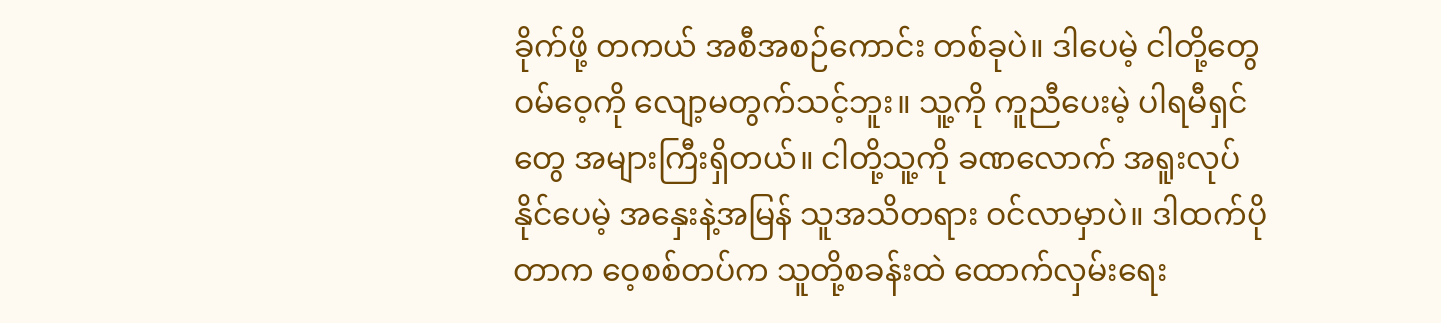ခိုက်ဖို့ တကယ် အစီအစဉ်ကောင်း တစ်ခုပဲ။ ဒါပေမဲ့ ငါတို့တွေ ဝမ်ဝေ့ကို လျော့မတွက်သင့်ဘူး။ သူ့ကို ကူညီပေးမဲ့ ပါရမီရှင်တွေ အများကြီးရှိတယ်။ ငါတို့သူ့ကို ခဏလောက် အရူးလုပ်နိုင်ပေမဲ့ အနှေးနဲ့အမြန် သူအသိတရား ဝင်လာမှာပဲ။ ဒါထက်ပိုတာက ဝေ့စစ်တပ်က သူတို့စခန်းထဲ ထောက်လှမ်းရေး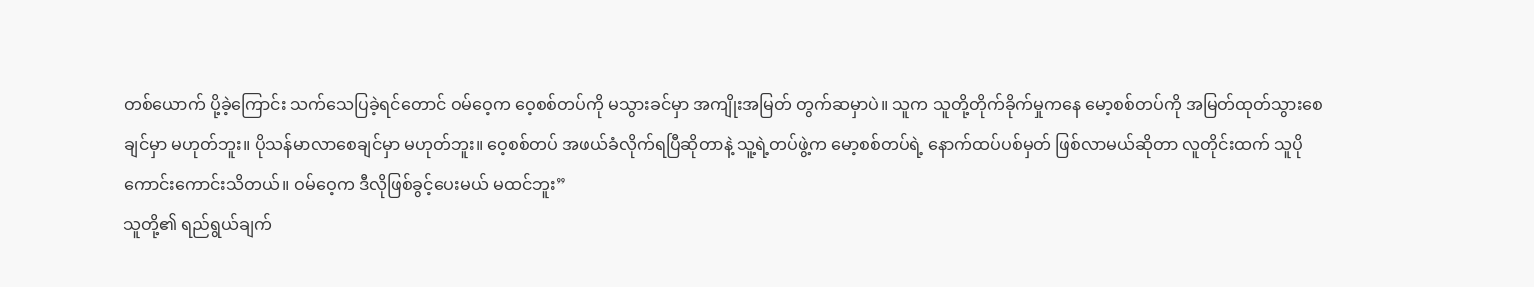တစ်ယောက် ပို့ခဲ့ကြောင်း သက်သေပြခဲ့ရင်တောင် ဝမ်ဝေ့က ဝေ့စစ်တပ်ကို မသွားခင်မှာ အကျိုးအမြတ် တွက်ဆမှာပဲ။ သူက သူတို့တိုက်ခိုက်မှုကနေ မော့စစ်တပ်ကို အမြတ်ထုတ်သွားစေချင်မှာ မဟုတ်ဘူး။ ပိုသန်မာလာစေချင်မှာ မဟုတ်ဘူး။ ဝေ့စစ်တပ် အဖယ်ခံလိုက်ရပြီဆိုတာနဲ့ သူ့ရဲ့တပ်ဖွဲ့က မော့စစ်တပ်ရဲ့ နောက်ထပ်ပစ်မှတ် ဖြစ်လာမယ်ဆိုတာ လူတိုင်းထက် သူပိုကောင်းကောင်းသိတယ်။ ဝမ်ဝေ့က ဒီလိုဖြစ်ခွင့်ပေးမယ် မထင်ဘူး”
သူတို့၏ ရည်ရွယ်ချက်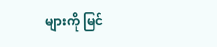များကို မြင်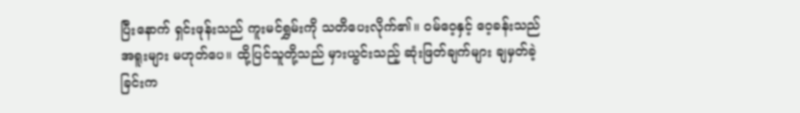ပြီးနောက် ရှင်းဖုန်းသည် ကူးမင်ရွှမ်းကို သတိပေးလိုက်၏။ ဝမ်ဝေ့နှင့် ဝေ့ခန်းသည် အရူးများ မဟုတ်ပေ။ ထို့ပြင်သူတို့သည် မှားယွင်းသည့် ဆုံးဖြတ်ချက်များ ချမှတ်ခဲ့ခြင်းက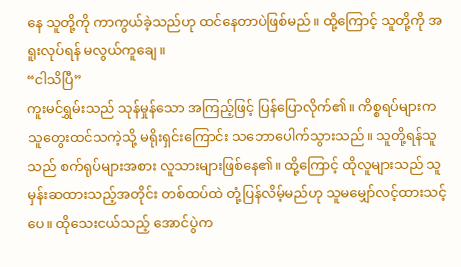နေ သူတို့ကို ကာကွယ်ခဲ့သည်ဟု ထင်နေတာပဲဖြစ်မည်။ ထို့ကြောင့် သူတို့ကို အရူးလုပ်ရန် မလွယ်ကူချေ။
“ငါသိပြီ”
ကူးမင်ရွှမ်းသည် သုန်မှုန်သော အကြည့်ဖြင့် ပြန်ပြောလိုက်၏။ ကိစ္စရပ်များက သူတွေးထင်သကဲ့သို့ မရိုးရှင်းကြောင်း သဘောပေါက်သွားသည်။ သူတို့ရန်သူသည် စက်ရုပ်များအစား လူသားများဖြစ်နေ၏။ ထို့ကြောင့် ထိုလူများသည် သူမှန်းဆထားသည့်အတိုင်း တစ်ထပ်ထဲ တုံ့ပြန်လိမ့်မည်ဟု သူမမျှော်လင့်ထားသင့်ပေ။ ထိုသေးငယ်သည့် အောင်ပွဲက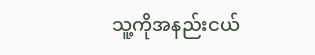သူ့ကိုအနည်းငယ်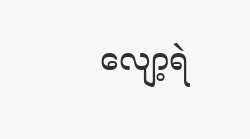လျော့ရဲ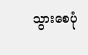သွားစေပုံ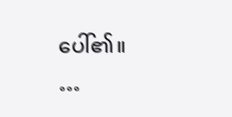ပေါ်၏။
…